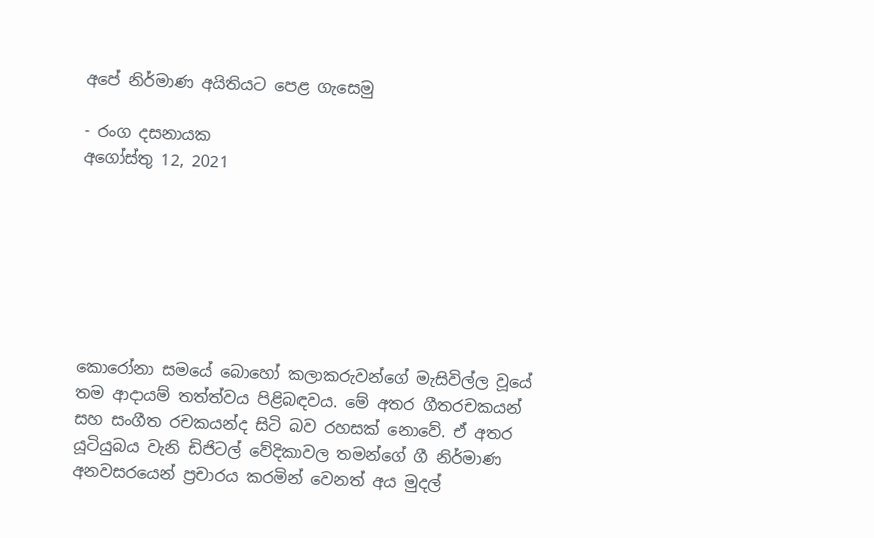අපේ නිර්මාණ අයිතියට පෙළ ගැසෙමු

- රංග දසනායක
අගෝස්තු 12, 2021







කොරෝනා සමයේ බොහෝ කලාකරුවන්ගේ මැසිවිල්ල වූයේ තම ආදායම් තත්ත්වය පිළිබඳවය. මේ අතර ගීතරචකයන් සහ සංගීත රචකයන්ද සිටි බව රහසක් නොවේ. ඒ අතර යූටියුබය වැනි ඩිජිටල් වේදිකාවල තමන්ගේ ගී නිර්මාණ අනවසරයෙන් ප්‍රචාරය කරමින් වෙනත් අය මුදල්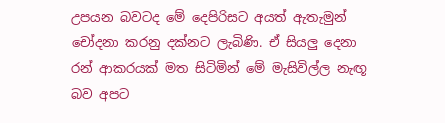උපයන බවටද මේ දෙපිරිසට අයත් ඇතැමුන් චෝදනා කරනු දක්නට ලැබිණි. ඒ සියලු දෙනා රන් ආකරයක් මත සිටිමින් මේ මැසිවිල්ල නැඟූ බව අපට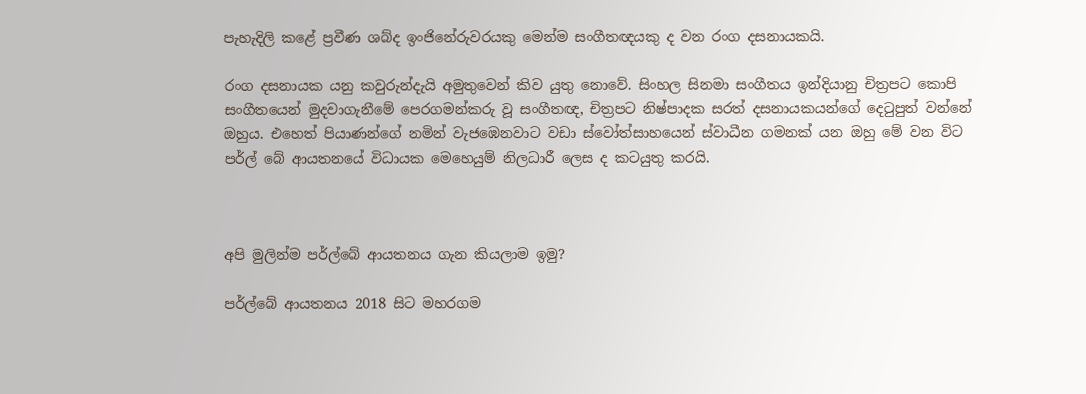පැහැදිලි කළේ ප්‍රවීණ ශබ්ද ඉංජිනේරුවරයකු මෙන්ම සංගීතඥයකු ද වන රංග දසනායකයි.

රංග දසනායක යනු කවුරුන්දැයි අමුතුවෙන් කිව යුතු නොවේ. සිංහල සිනමා සංගීතය ඉන්දියානු චිත්‍රපට කොපි සංගීතයෙන් මුදවාගැනීමේ පෙරගමන්කරු වූ සංගීතඥ, චිත්‍රපට නිෂ්පාදක සරත් දසනායකයන්ගේ දෙටුපුත් වන්නේ ඔහුය. එහෙත් පියාණන්ගේ නමින් වැජඹෙනවාට වඩා ස්වෝත්සාහයෙන් ස්වාධීන ගමනක් යන ඔහු මේ වන විට පර්ල් බේ ආයතනයේ විධායක මෙහෙයුම් නිලධාරී ලෙස ද කටයුතු කරයි.



අපි මුලින්ම පර්ල්බේ ආයතනය ගැන කියලාම ඉමු?

පර්ල්බේ ආයතනය 2018 සිට මහරගම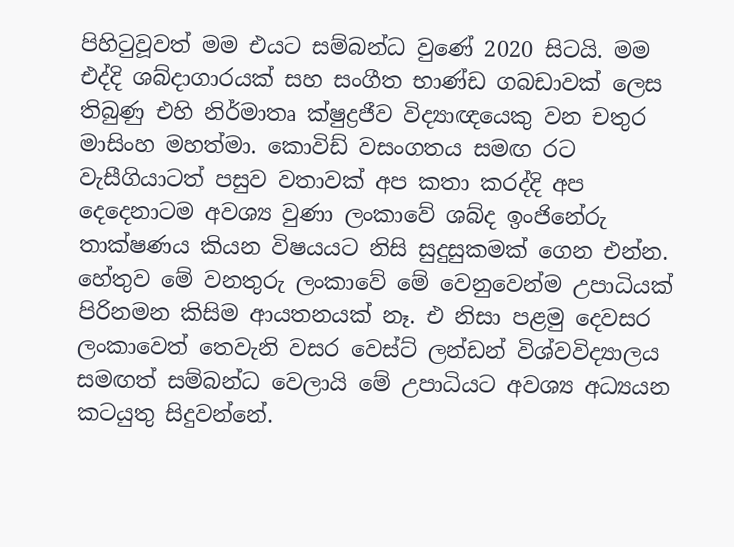පිහිටුවූවත් මම එයට සම්බන්ධ වුණේ 2020 සිටයි. මම එද්දි ශබ්දාගාරයක් සහ සංගීත භාණ්ඩ ගබඩාවක් ලෙස තිබුණු එහි නිර්මාතෘ ක්ෂුද්‍රජීව විද්‍යාඥයෙකු වන චතුර මාසිංහ මහත්මා. කොවිඩ් වසංගතය සමඟ රට වැසීගියාටත් පසුව වතාවක් අප කතා කරද්දි අප දෙදෙනාටම අවශ්‍ය වුණා ලංකාවේ ශබ්ද ඉංජිනේරු තාක්ෂණය කියන විෂයයට නිසි සුදුසුකමක් ගෙන එන්න. හේතුව මේ වනතුරු ලංකාවේ මේ වෙනුවෙන්ම උපාධියක් පිරිනමන කිසිම ආයතනයක් නෑ. එ නිසා පළමු දෙවසර ලංකාවෙත් තෙවැනි වසර වෙස්ට් ලන්ඩන් විශ්වවිද්‍යාලය සමඟත් සම්බන්ධ වෙලායි මේ උපාධියට අවශ්‍ය අධ්‍යයන කටයුතු සිදුවන්නේ.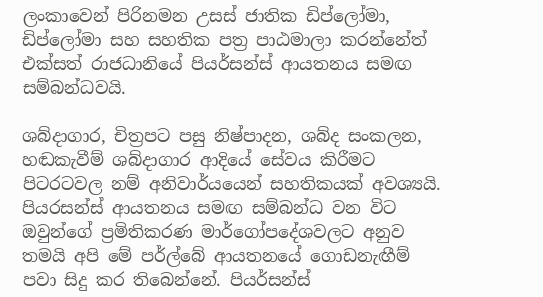ලංකාවෙන් පිරිනමන උසස් ජාතික ඩිප්ලෝමා, ඩිප්ලෝමා සහ සහතික පත්‍ර පාඨමාලා කරන්නේත් එක්සත් රාජධානියේ පියර්සන්ස් ආයතනය සමඟ සම්බන්ධවයි.

ශබ්දාගාර, චිත්‍රපට පසු නිෂ්පාදන, ශබ්ද සංකලන, හඬකැවීම් ශබ්දාගාර ආදියේ සේවය කිරීමට පිටරටවල නම් අනිවාර්යයෙන් සහතිකයක් අවශ්‍යයි. පියරසන්ස් ආයතනය සමඟ සම්බන්ධ වන විට ඔවුන්ගේ ප්‍රමිතිකරණ මාර්ගෝපදේශවලට අනුව තමයි අපි මේ පර්ල්බේ ආයතනයේ ගොඩනැඟීම් පවා සිදු කර තිබෙන්නේ. පියර්සන්ස්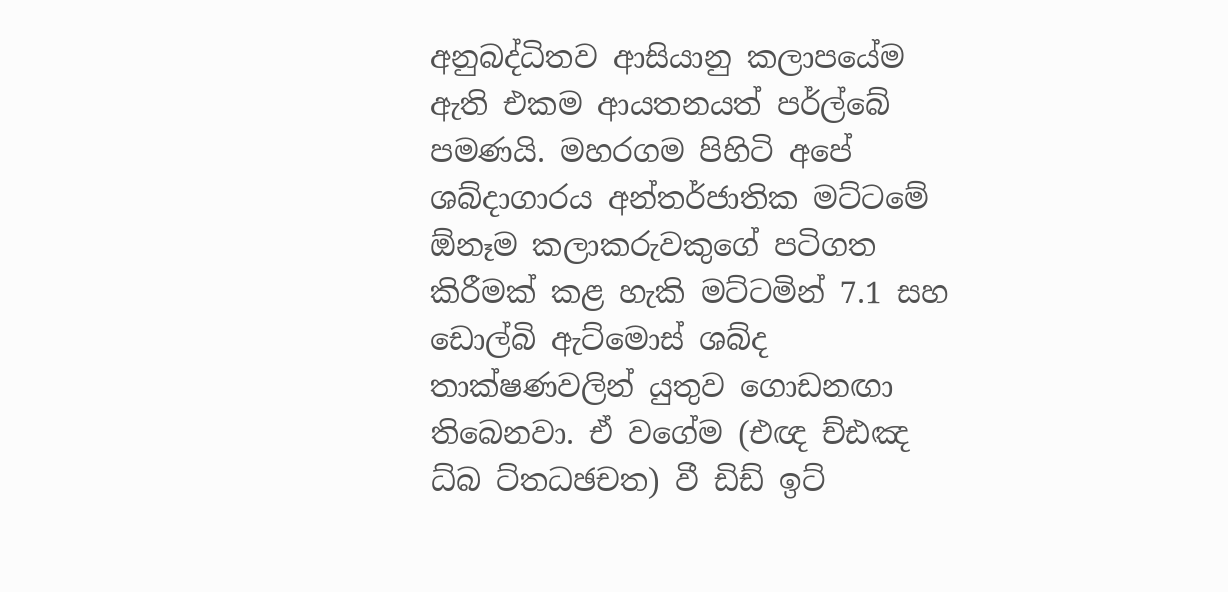අනුබද්ධිතව ආසියානු කලාපයේම ඇති එකම ආයතනයත් පර්ල්‌බේ පමණයි. මහරගම පිහිටි අපේ ශබ්දාගාරය අන්තර්ජාතික මට්ටමේ ඕනෑම කලාකරුවකුගේ පටිගත කිරීමක් කළ හැකි මට්ටමින් 7.1 සහ ඩොල්බි ඇට්මොස් ශබ්ද තාක්ෂණවලින් යුතුව ගොඩනඟා තිබෙනවා. ඒ වගේම (එඥ ච්ඪඤ ධ්බ ට්තධඡචත) වී ඩිඩ් ඉට්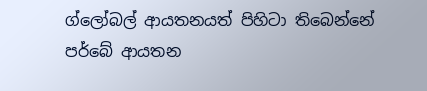ග්ලෝබල් ආයතනයත් පිහිටා තිබෙන්නේ පර්බේ ආයතන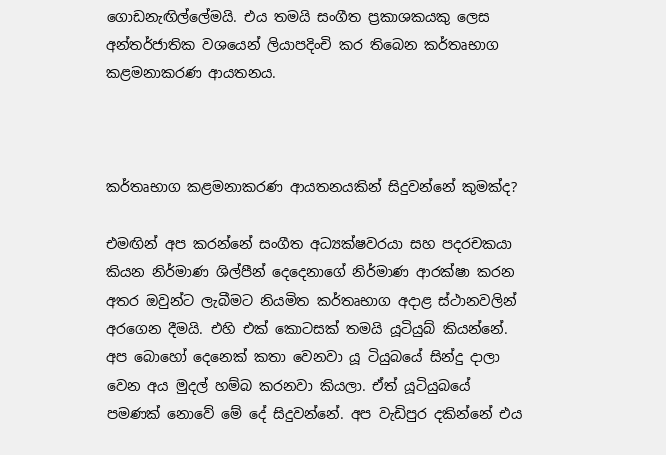ගොඩනැඟිල්ලේමයි. එය තමයි සංගීත ප්‍රකාශකයකු ලෙස අන්තර්ජාතික වශයෙන් ලියාපදිංචි කර තිබෙන කර්තෘභාග කළමනාකරණ ආයතනය.



කර්තෘභාග කළමනාකරණ ආයතනයකින් සිදුවන්නේ කුමක්ද?

එමඟින් අප කරන්නේ සංගීත අධ්‍යක්ෂවරයා සහ පදරචකයා කියන නිර්මාණ ශිල්පීන් දෙදෙනාගේ නිර්මාණ ආරක්ෂා කරන අතර ඔවුන්ට ලැබීමට නියමිත කර්තෘභාග අදාළ ස්ථානවලින් අරගෙන දීමයි. එහි එක් කොටසක් තමයි යූටියුබ් කියන්නේ. අප බොහෝ දෙනෙක් කතා වෙනවා යූ ටියුබයේ සින්දු දාලා වෙන අය මුදල් හම්බ කරනවා කියලා. ඒත් යූටියුබයේ පමණක් නොවේ මේ දේ සිදුවන්නේ. අප වැඩිපුර දකින්නේ එය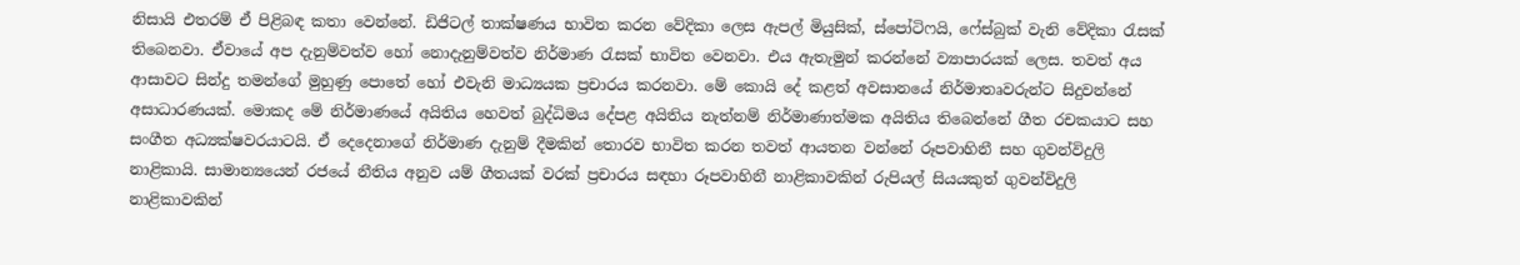නිසායි එතරම් ඒ පිළිබඳ කතා වෙන්නේ. ඩිජිටල් තාක්ෂණය භාවිත කරන වේදිකා ලෙස ඇපල් මියුසික්, ස්පෝටිෆයි, ෆේස්බුක් වැනි වේදිකා රැසක් තිබෙනවා. ඒවායේ අප දැනුම්වත්ව හෝ නොදැනුම්වත්ව නිර්මාණ රැසක් භාවිත වෙනවා. එය ඇතැමුන් කරන්නේ ව්‍යාපාරයක් ලෙස. තවත් අය ආසාවට සින්දු තමන්ගේ මුහුණු පොතේ හෝ එවැනි මාධ්‍යයක ප්‍රචාරය කරනවා. මේ කොයි දේ කළත් අවසානයේ නිර්මාතෘවරුන්ට සිදුවන්නේ අසාධාරණයක්. මොකද මේ නිර්මාණයේ අයිතිය හෙවත් බුද්ධිමය දේපළ අයිතිය නැත්නම් නිර්මාණාත්මක අයිතිය තිබෙන්නේ ගීත රචකයාට සහ සංගීත අධ්‍යක්ෂවරයාටයි. ඒ දෙදෙනාගේ නිර්මාණ දැනුම් දීමකින් තොරව භාවිත කරන තවත් ආයතන වන්නේ රූපවාහිනී සහ ගුවන්විදුලි නාළිකායි. සාමාන්‍යයෙන් රජයේ නීතිය අනුව යම් ගීතයක් වරක් ප්‍රචාරය සඳහා රූපවාහිනී නාළිකාවකින් රුපියල් සියයකුත් ගුවන්විදුලි නාළිකාවකින්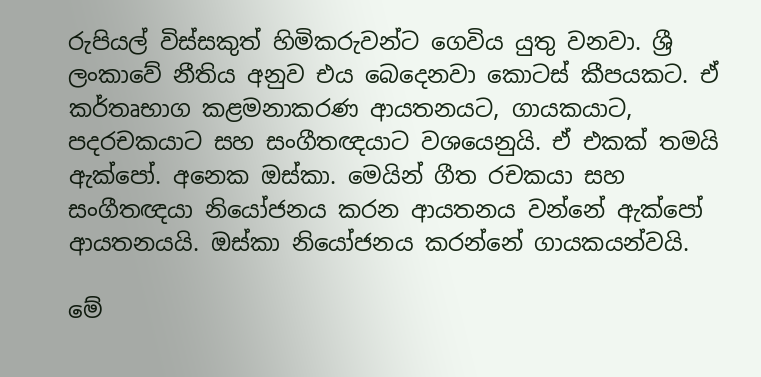රුපියල් විස්සකුත් හිමිකරුවන්ට ගෙවිය යුතු වනවා. ශ්‍රී ලංකාවේ නීතිය අනුව එය බෙදෙනවා කොටස් කීපයකට. ඒ කර්තෘභාග කළමනාකරණ ආයතනයට, ගායකයාට, පදරචකයාට සහ සංගීතඥයාට වශයෙනුයි. ඒ එකක් තමයි ඇක්පෝ. අනෙක ඔස්කා. මෙයින් ගීත රචකයා සහ සංගීතඥයා නියෝජනය කරන ආයතනය වන්නේ ඇක්පෝ ආයතනයයි. ඔස්කා නියෝජනය කරන්නේ ගායකයන්වයි.

මේ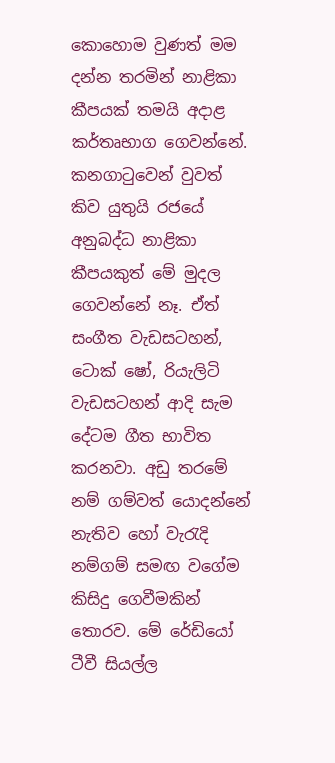කොහොම වුණත් මම දන්න තරමින් නාළිකා කීපයක් තමයි අදාළ කර්තෘභාග ගෙවන්නේ. කනගාටුවෙන් වුවත් කිව යුතුයි රජයේ අනුබද්ධ නාළිකා කීපයකුත් ‌මේ මුදල ගෙවන්නේ නෑ. ඒත් සංගීත වැඩසටහන්, ටොක් ෂෝ, රියැලිටි වැඩසටහන් ආදි සැම දේටම ගීත භාවිත කරනවා. අඩු තරමේ නම් ගම්වත් යොදන්නේ නැතිව හෝ වැරැදි නම්ගම් සමඟ වගේම කිසිදු ගෙවීමකින් තොරව. මේ රේඩියෝ ටීවී සියල්ල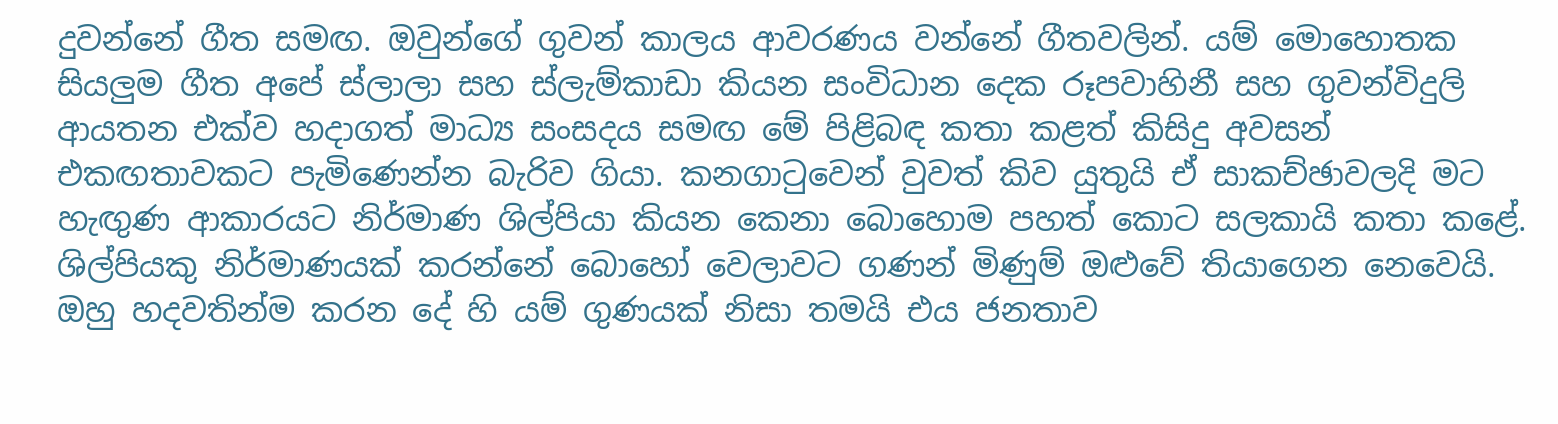දුවන්නේ ගීත සමඟ. ඔවුන්ගේ ගුවන් කාලය ආවරණය වන්නේ ගීතවලින්. යම් මොහොතක සියලුම ගීත අපේ ස්ලාලා සහ ස්ලැම්කාඩා කියන සංවිධාන දෙක රූපවාහිනී සහ ගුවන්විදුලි ආයතන එක්ව හදාගත් මාධ්‍ය සංසදය සමඟ මේ පිළිබඳ කතා කළත් කිසිදු අවසන් එකඟතාවකට පැමිණෙන්න බැරිව ගියා. කනගාටුවෙන් වුවත් කිව යුතුයි ඒ සාකච්ඡාවලදි මට හැඟුණ ආකාරයට නිර්මාණ ශිල්පියා කියන කෙනා බොහොම පහත් කොට සලකායි කතා කළේ. ශිල්පියකු නිර්මාණයක් කරන්නේ බොහෝ වෙලාවට ගණන් මිණුම් ඔළුවේ තියාගෙන නෙවෙයි. ඔහු හදවතින්ම කරන දේ හි යම් ගුණයක් නිසා තමයි එය ජනතාව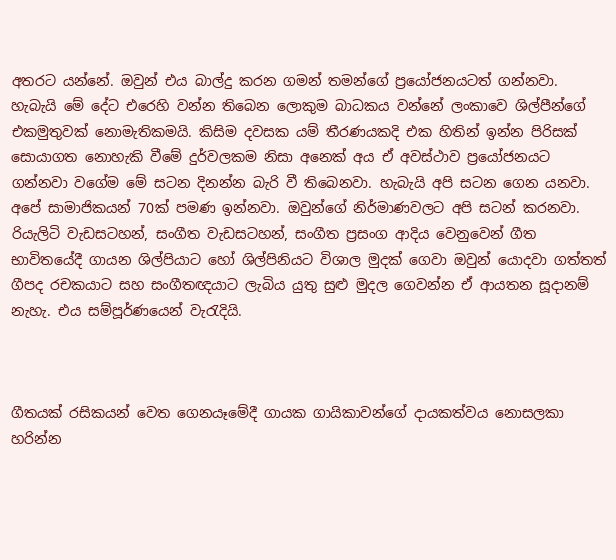අතරට යන්නේ. ඔවුන් එය බාල්දු කරන ගමන් තමන්ගේ ප්‍රයෝජනයටත් ගන්නවා. හැබැයි මේ දේට එරෙහි වන්න තිබෙන ලොකුම බාධකය වන්නේ ලංකාවෙ ශිල්පීන්ගේ එකමුතුවක් නොමැතිකමයි. කිසිම දවසක යම් තීරණයකදි එක හිතින් ඉන්න පිරිසක් සොයාගත නොහැකි වීමේ දුර්වලකම නිසා අනෙක් අය ඒ අවස්ථාව ප්‍රයෝජනයට ගන්නවා වගේම මේ සටන දිනන්න බැරි වී තිබෙනවා. හැබැයි අපි සටන ගෙන යනවා. අපේ සාමාජිකයන් 70ක් පමණ ඉන්නවා. ඔවුන්ගේ නිර්මාණවලට අපි සටන් කරනවා. රියැලිටි වැඩසටහන්, සංගීත වැඩසටහන්, සංගීත ප්‍රසංග ආදිය වෙනුවෙන් ගීත භාවිතයේදී ගායන ශිල්පියාට හෝ ශිල්පිනියට විශාල මුදක් ගෙවා ඔවුන් යොදවා ගත්තත් ගීපද රචකයාට සහ සංගීතඥයාට ලැබිය යුතු සුළු මුදල ගෙවන්න ඒ ආයතන සූදානම් නැහැ. එය සම්පූර්ණයෙන් වැරැදියි.



ගීතයක් රසිකයන් වෙත ගෙනයෑමේදී ගායක ගායිකාවන්ගේ දායකත්වය නොසලකා හරින්න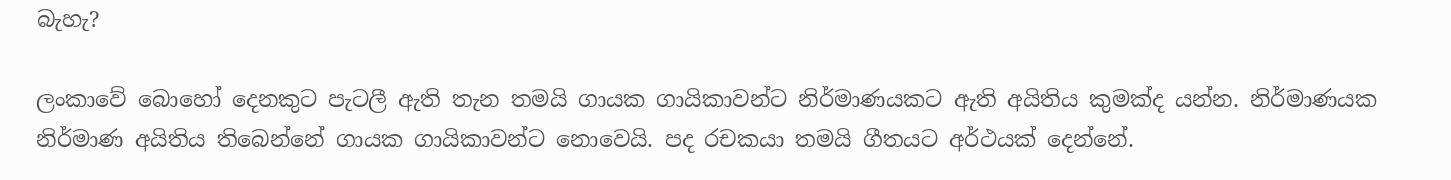බැහැ?

ලංකාවේ බොහෝ දෙනකුට පැටලී ඇති තැන තමයි ගායක ගායිකාවන්ට නිර්මාණයකට ඇති අයිතිය කුමක්ද යන්න. නිර්මාණයක නිර්මාණ අයිතිය තිබෙන්නේ ගායක ගායිකාවන්ට නොවෙයි. පද රචකයා තමයි ගීතයට අර්ථයක් දෙන්නේ.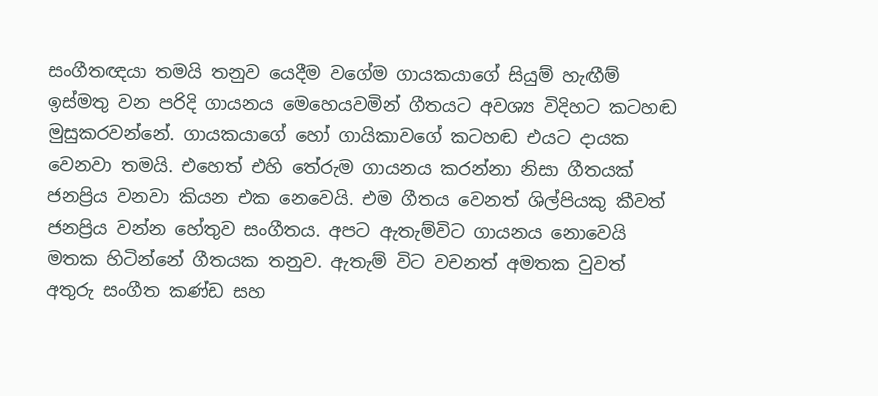සංගීතඥයා තමයි තනුව යෙදීම වගේම ගායකයාගේ සියුම් හැඟීම් ඉස්මතු වන පරිදි ගායනය මෙහෙයවමින් ගීතයට අවශ්‍ය විදිහට කටහඬ මුසුකරවන්නේ. ගායකයාගේ හෝ ගායිකාවගේ කටහඬ එයට දායක වෙනවා තමයි. එහෙත් එහි තේරුම ගායනය කරන්නා නිසා ගීතයක් ජනප්‍රිය වනවා කියන එක නෙවෙයි. එම ගීතය වෙනත් ශිල්පියකු කීවත් ජනප්‍රිය වන්න හේතුව සංගීතය. අපට ඇතැම්විට ගායනය නොවෙයි මතක හිටින්නේ ගීතයක තනුව. ඇතැම් විට වචනත් අමතක වුවත් අතුරු සංගීත කණ්ඩ සහ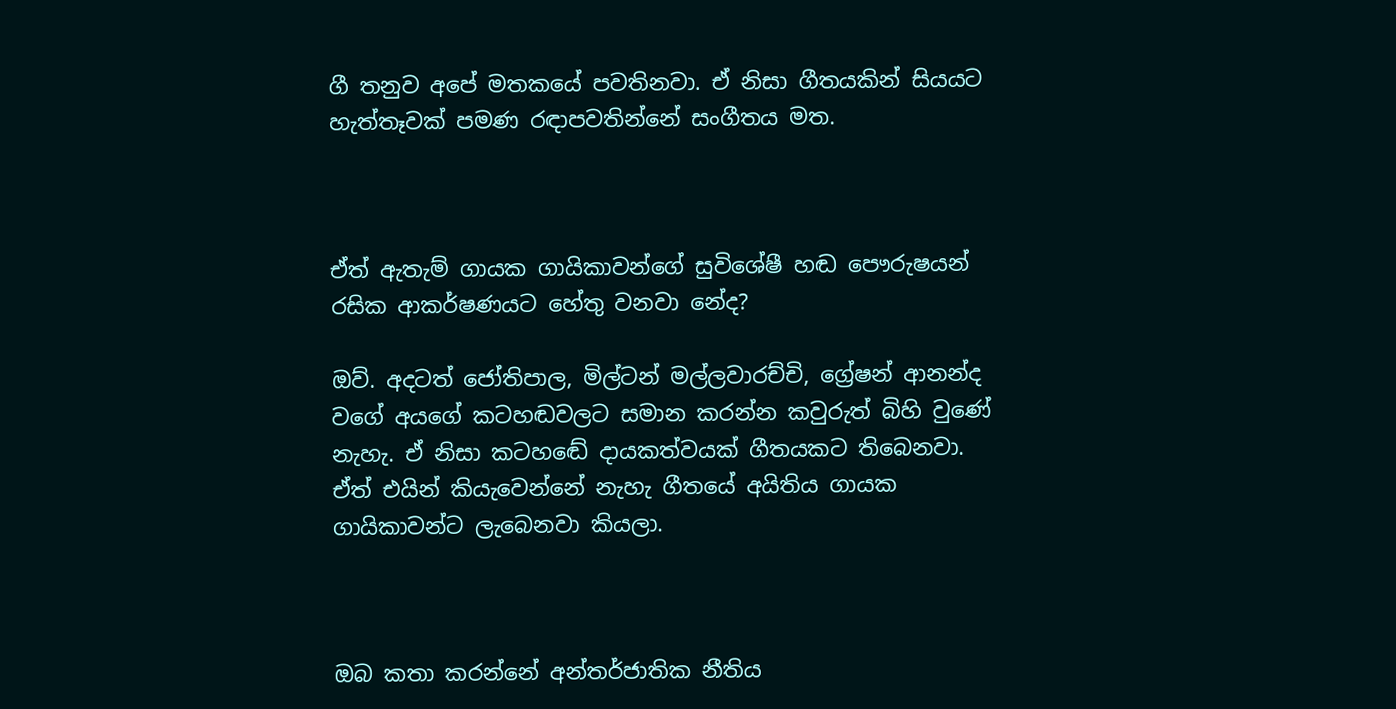ගී තනුව අපේ මතකයේ පවතිනවා. ඒ නිසා ගීතයකින් සියයට හැත්තෑවක් පමණ රඳාපවතින්නේ සංගීතය මත.



ඒත් ඇතැම් ගායක ගායිකාවන්ගේ සුවිශේෂී හඬ පෞරුෂයන් රසික ආකර්ෂණයට හේතු වනවා නේද?

ඔව්. අදටත් ජෝතිපාල, මිල්ටන් මල්ලවාරච්චි, ග්‍රේෂන් ආනන්ද වගේ අයගේ කටහඬවලට සමාන කරන්න කවුරුත් බිහි වුණේ නැහැ. ඒ නිසා කටහඬේ දායකත්වයක් ගීතයකට තිබෙනවා. ඒත් එයින් කියැවෙන්නේ නැහැ ගීතයේ අයිතිය ගායක ගායිකාවන්ට ලැබෙනවා කියලා.



ඔබ කතා කරන්නේ අන්තර්ජාතික නීතිය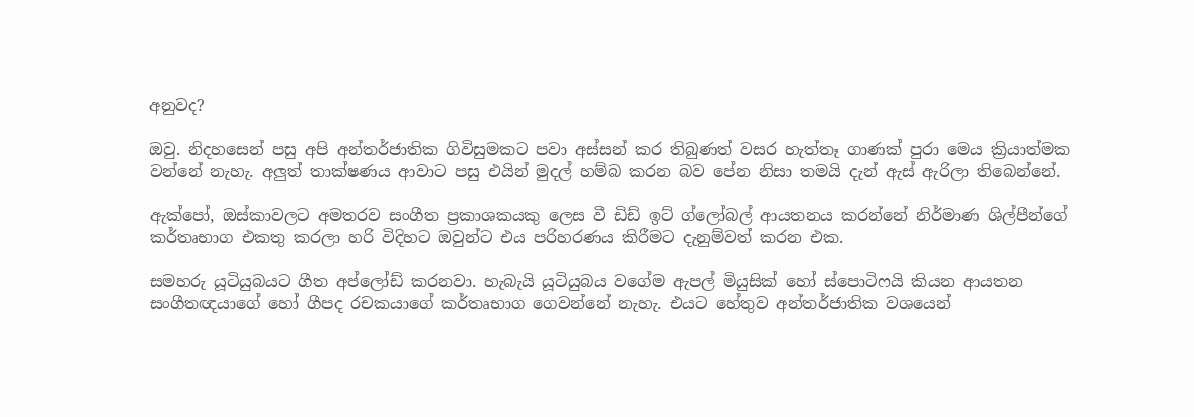අනුවද?

ඔවු. නිදහසෙන් පසු අපි අන්තර්ජාතික ගිවිසුමකට පවා අස්සන් කර තිබුණත් වසර හැත්තෑ ගාණක් පුරා මෙය ක්‍රියාත්මක වන්නේ නැහැ. අලුත් තාක්ෂණය ආවාට පසු එයින් මුදල් හම්බ කරන බව පේන නිසා තමයි දැන් ඇස් ඇරිලා තිබෙන්නේ.

ඇක්පෝ, ඔස්කාවලට අමතරව සංගීත ප්‍රකාශකයකු ලෙස වී ඩිඩ් ඉට් ග්ලෝබල් ආයතනය කරන්නේ නිර්මාණ ශිල්පීන්ගේ කර්තෘභාග එකතු කරලා හරි විදිහට ඔවුන්ට එය පරිහරණය කිරීමට දැනුම්වත් කරන එක.

සමහරු යූටියුබයට ගීත අප්ලෝඩ් කරනවා. හැබැයි යූටියුබය වගේම ඇපල් මියුසික් හෝ ස්පොටිෆයි කියන ආයතන සංගීතඥයාගේ හෝ ගීපද රචකයාගේ කර්තෘභාග ගෙවන්නේ නැහැ. එයට හේතුව අන්තර්ජාතික වශයෙන්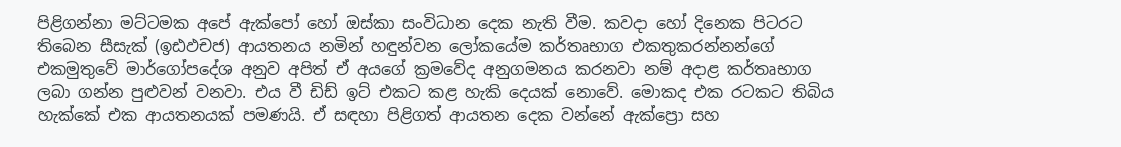පිළිගන්නා මට්ටමක අපේ ඇක්පෝ හෝ ඔස්කා සංවිධාන දෙක නැති වීම. කවදා හෝ දිනෙක පිටරට තිබෙන සීසැක් (ඉඪඵචජ) ආයතනය නමින් හඳුන්වන ලෝකයේම කර්තෘභාග එකතුකරන්නන්ගේ එකමුතුවේ මාර්ගෝපදේශ අනුව අපිත් ඒ අයගේ ක්‍රමවේද අනුගමනය කරනවා නම් අදාළ කර්තෘභාග ලබා ගන්න පුළුවන් වනවා. එය වී ඩිඩ් ඉට් එකට කළ හැකි දෙයක් නොවේ. මොකද එක රටකට තිබිය හැක්කේ එක ආයතනයක් පමණයි. ඒ සඳහා පිළිගත් ආයතන දෙක වන්නේ ඇක්ප්‍රො සහ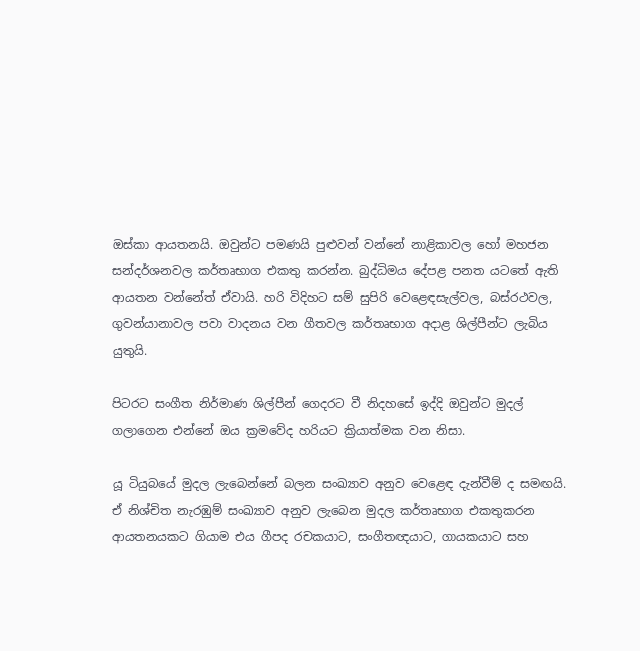ඔස්කා ආයතනයි. ඔවුන්ට පමණයි පුළුවන් වන්නේ නාළිකාවල හෝ මහජන සන්දර්ශනවල කර්තෘභාග එකතු කරන්න. බුද්ධිමය දේපළ පනත යටතේ ඇති ආයතන වන්නේත් ඒවායි. හරි විදිහට සම් සුපිරි වෙළෙඳසැල්වල, බස්රථවල, ගුවන්යානාවල පවා වාදනය වන ගීතවල කර්තෘභාග අදාළ ශිල්පීන්ට ලැබිය යුතුයි.

පිටරට සංගීත නිර්මාණ ශිල්පීන් ගෙදරට වී නිදහසේ ඉද්දි ඔවුන්ට මුදල් ගලාගෙන එන්නේ ඔය ක්‍රමවේද හරියට ක්‍රියාත්මක වන නිසා.

යූ ටියුබයේ මුදල ලැබෙන්නේ බලන සංඛ්‍යාව අනුව වෙළෙඳ දැන්වීම් ද සමඟයි. ඒ නිශ්චිත නැරඹුම් සංඛ්‍යාව අනුව ලැබෙන මුදල කර්තෘභාග එකතුකරන ආයතනයකට ගියාම එය ගීපද රචකයාට, සංගීතඥයාට, ගායකයාට සහ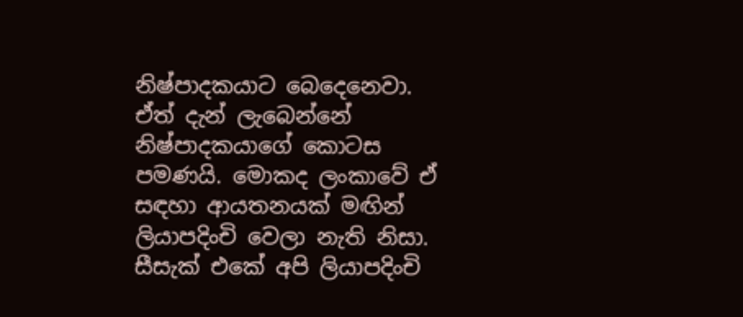නිෂ්පාදකයාට බෙදෙනෙවා. ඒත් දැන් ලැබෙන්නේ නිෂ්පාදකයාගේ කොටස පමණයි. මොකද ලංකාවේ ඒ සඳහා ආයතනයක් මඟින් ලියාපදිංචි වෙලා නැති නිසා. සීසැක් එකේ අපි ලියාපදිංචි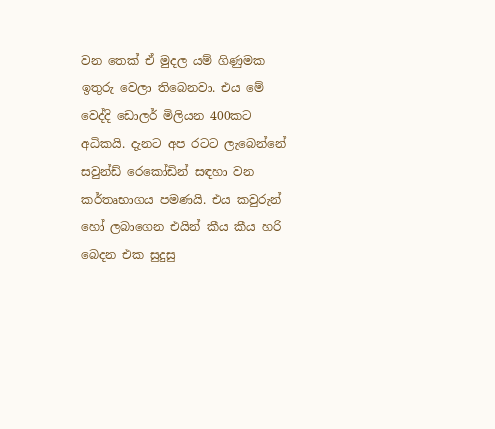වන තෙක් ඒ මුදල යම් ගිණුමක ඉතුරු වෙලා තිබෙනවා. එය මේ වෙද්දි ඩොලර් මිලියන 400කට අධිකයි. දැනට අප රටට ලැබෙන්නේ සවුන්ඩ් රෙකෝඩින් සඳහා වන කර්තෘභාගය පමණයි. එය කවුරුන් හෝ ලබාගෙන එයින් කීය කීය හරි බෙදන එක සුදුසු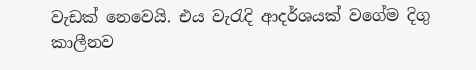වැඩක් නෙවෙයි. එය වැරැදි ආදර්ශයක් වගේම දිගු කාලීනව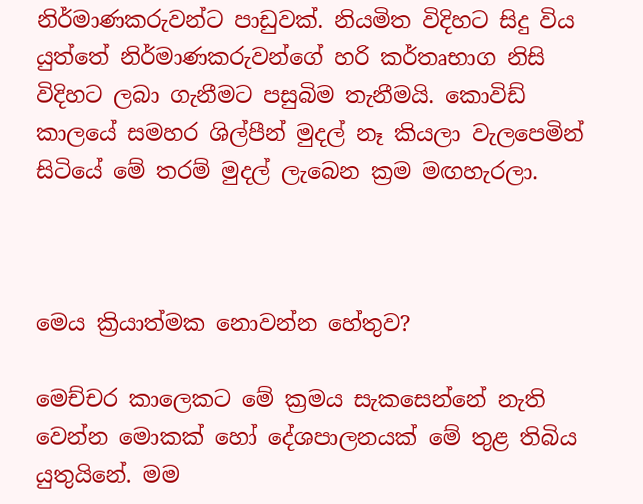නිර්මාණකරුවන්ට පාඩුවක්. නියමිත විදිහට සිදු විය යුත්තේ නිර්මාණකරුවන්ගේ හරි කර්තෘභාග නිසි විදිහට ලබා ගැනීමට පසුබිම තැනීමයි. කොවිඩ් කාලයේ සමහර ශිල්පීන් මුදල් නෑ කියලා වැලපෙමින් සිටියේ මේ තරම් මුදල් ලැබෙන ක්‍රම මඟහැරලා.



මෙය ක්‍රියාත්මක නොවන්න හේතුව?

මෙච්චර කාලෙකට මේ ක්‍රමය සැකසෙන්නේ නැති වෙන්න මොකක් හෝ දේශපාලනයක් මේ තුළ තිබිය යුතුයිනේ. මම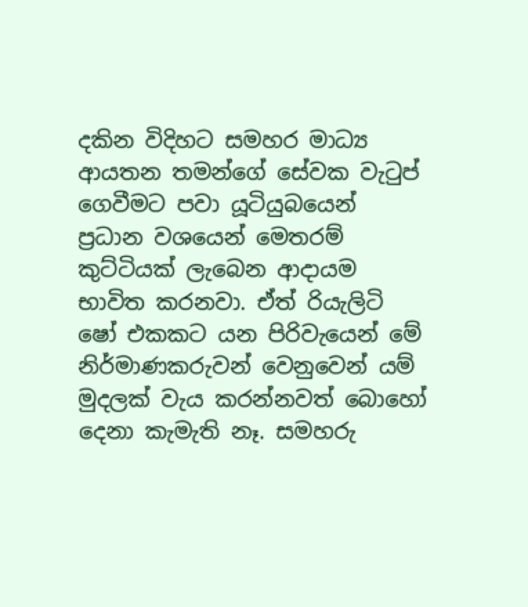දකින විදිහට සමහර මාධ්‍ය ආයතන තමන්ගේ සේවක වැටුප් ගෙවීමට පවා යූටියුබයෙන් ප්‍රධාන වශයෙන් මෙතරම් කුට්ටියක් ලැබෙන ආදායම භාවිත කරනවා. ඒත් රියැලිටි ෂෝ එකකට යන පිරිවැයෙන් මේ නිර්මාණකරුවන් වෙනුවෙන් යම් මුදලක් වැය කරන්නවත් බොහෝ දෙනා කැමැති නෑ. සමහරු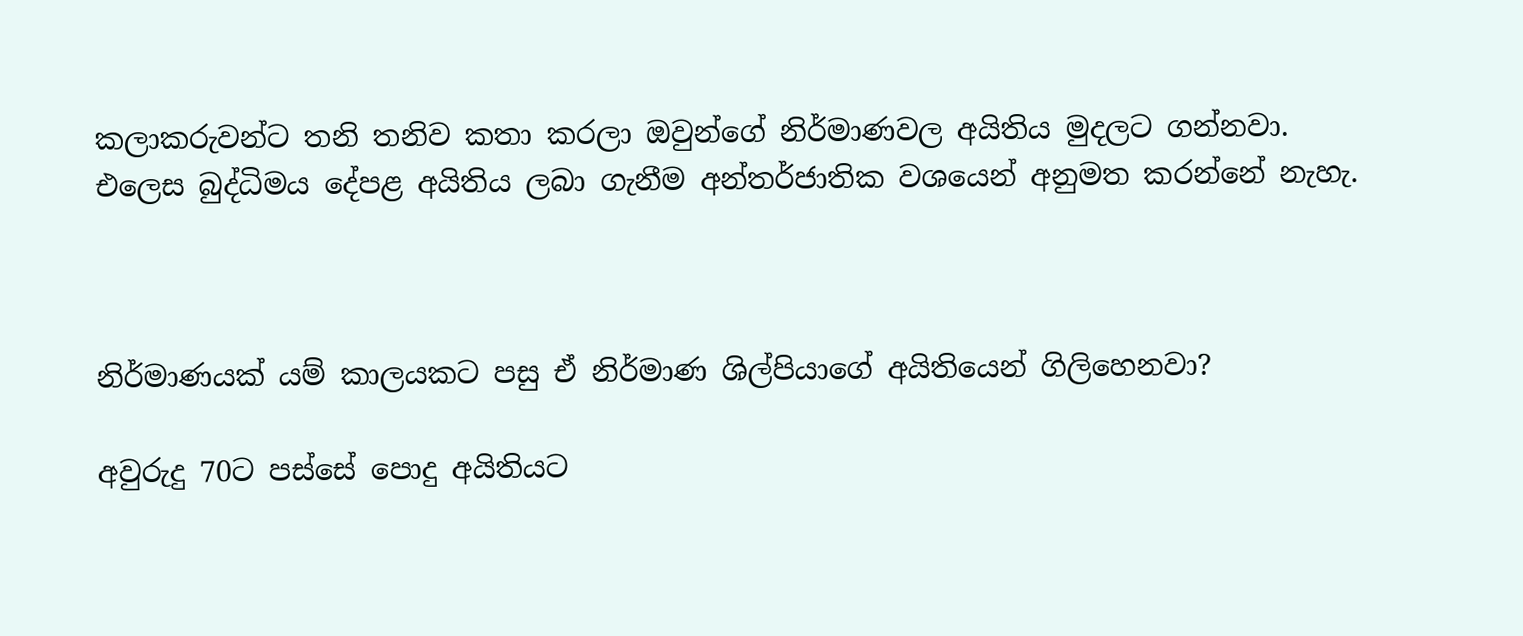කලාකරුවන්ට තනි තනිව කතා කරලා ඔවුන්ගේ නිර්මාණවල අයිතිය මුදලට ගන්නවා. එලෙස බුද්ධිමය දේපළ අයිතිය ලබා ගැනීම අන්තර්ජාතික වශයෙන් අනුමත කරන්නේ නැහැ.



නිර්මාණයක් යම් කාලයකට පසු ඒ නිර්මාණ ශිල්පියාගේ අයිතියෙන් ගිලිහෙනවා?

අවුරුදු 70ට පස්සේ පොදු අයිතියට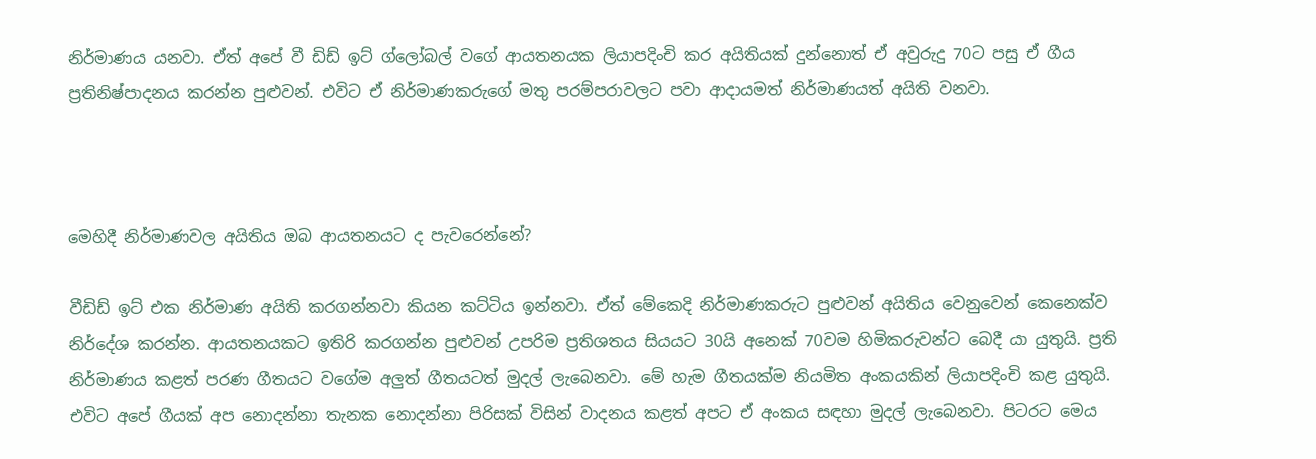නිර්මාණය යනවා. ඒත් අපේ වී ඩිඩ් ඉට් ග්ලෝබල් වගේ ආයතනයක ලියාපදිංචි කර අයිතියක් දුන්නොත් ඒ අවුරුදු 70ට පසු ඒ ගීය ප්‍රතිනිෂ්පාදනය කරන්න පුළුවන්. එවිට ඒ නිර්මාණකරුගේ මතු පරම්පරාවලට පවා ආදායමත් නිර්මාණයත් අයිති වනවා.



මෙහිදී නිර්මාණවල අයිතිය ඔබ ආයතනයට ද පැවරෙන්නේ?

වීඩිඩ් ඉට් එක නිර්මාණ අයිති කරගන්නවා කියන කට්ටිය ඉන්නවා. ඒත් මේකෙදි නිර්මාණකරුට පුළුවන් අයිතිය වෙනුවෙන් කෙනෙක්ව නිර්දේශ කරන්න. ආයතනයකට ඉතිරි කරගන්න පුළුවන් උපරිම ප්‍රතිශතය සියයට 30යි අනෙක් 70වම හිමිකරුවන්ට බෙදී යා යුතුයි. ප්‍රති නිර්මාණය කළත් පරණ ගීතයට වගේම අලුත් ගීතයටත් මුදල් ලැබෙනවා. මේ හැම ගීතයක්ම නියමිත අංකයකින් ලියාපදිංචි කළ යුතුයි. එවිට අපේ ගීයක් අප නොදන්නා තැනක නොදන්නා පිරිසක් විසින් වාදනය කළත් අපට ඒ අංකය සඳහා මුදල් ලැබෙනවා. පිටරට මෙය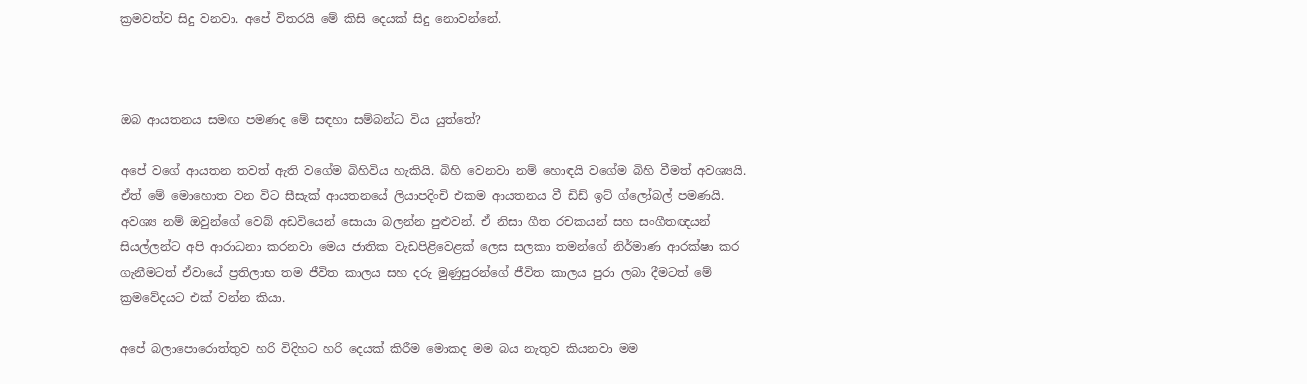ක්‍රමවත්ව සිදු වනවා. අපේ විතරයි මේ කිසි දෙයක් සිදු නොවන්නේ.



ඔබ ආයතනය සමඟ පමණද මේ සඳහා සම්බන්ධ විය යුත්තේ?

අපේ වගේ ආයතන තවත් ඇති වගේම බිහිවිය හැකියි. බිහි වෙනවා නම් හොඳයි වගේම බිහි වීමත් අවශ්‍යයි. ඒත් මේ මොහොත වන විට සීසැක් ආයතනයේ ලියාපදිංචි එකම ආයතනය වී ඩිඩ් ඉට් ග්ලෝබල් පමණයි. අවශ්‍ය නම් ඔවුන්ගේ වෙබ් අඩවියෙන් සොයා බලන්න පුළුවන්. ඒ නිසා ගීත රචකයන් සහ සංගීතඥයන් සියල්ලන්ට අපි ආරාධනා කරනවා මෙය ජාතික වැඩපිළිවෙළක් ලෙස සලකා තමන්ගේ නිර්මාණ ආරක්ෂා කර ගැනීමටත් ඒවායේ ප්‍රතිලාභ තම ජීවිත කාලය සහ දරු මුණුපුරන්ගේ ජීවිත කාලය පුරා ලබා දීමටත් මේ ක්‍රමවේදයට එක් වන්න කියා.

අපේ බලාපොරොත්තුව හරි විදිහට හරි දෙයක් කිරීම මොකද මම බය නැතුව කියනවා මම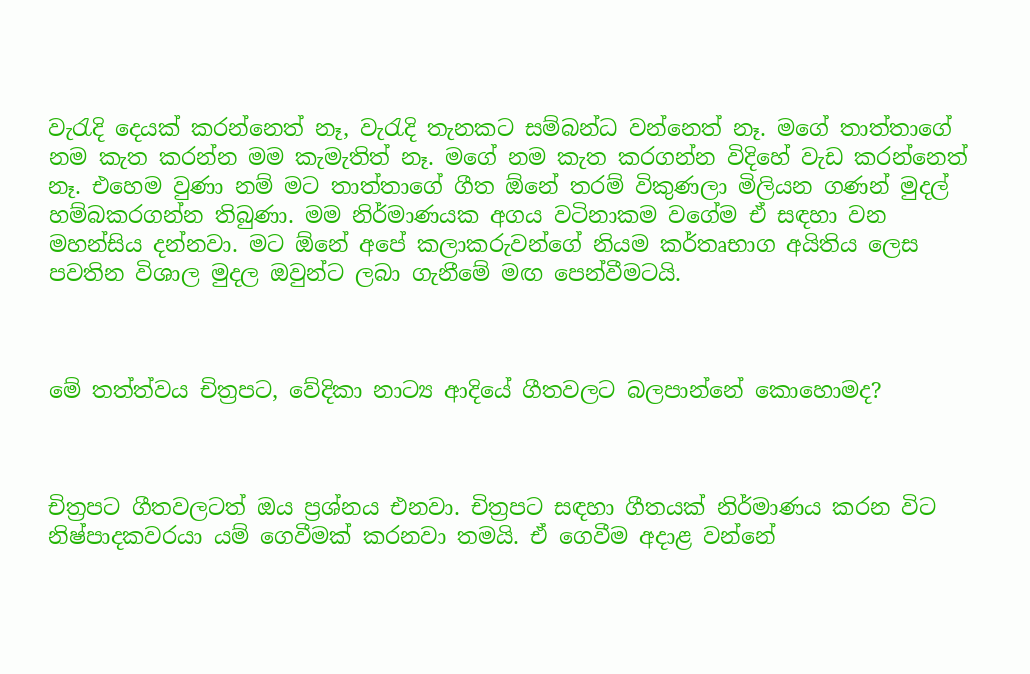වැරැදි දෙයක් කරන්නෙත් නෑ, වැරැදි තැනකට සම්බන්ධ වන්නෙත් නෑ. මගේ තාත්තාගේ නම කැත කරන්න මම කැමැතිත් නෑ. මගේ නම කැත කරගන්න විදිහේ වැඩ කරන්නෙත් නෑ. එහෙම වුණා නම් මට තාත්තාගේ ගීත ඕනේ තරම් විකුණලා මිලියන ගණන් මුදල් හම්බකරගන්න තිබුණා. මම නිර්මාණයක අගය වටිනාකම වගේම ඒ සඳහා වන මහන්සිය දන්නවා. මට ඕනේ අපේ කලාකරුවන්ගේ නියම කර්තෘභාග අයිතිය ලෙස පවතින විශාල මුදල ඔවුන්ට ලබා ගැනීමේ මඟ පෙන්වීමටයි.



මේ තත්ත්වය චිත්‍රපට, වේදිකා නාට්‍ය ආදියේ ගීතවලට බලපාන්නේ කොහොමද?



චිත්‍රපට ගීතවලටත් ඔය ප්‍රශ්නය එනවා. චිත්‍රපට සඳහා ගීතයක් නිර්මාණය කරන විට නිෂ්පාදකවරයා යම් ගෙවීමක් කරනවා තමයි. ඒ ගෙවීම අදාළ වන්නේ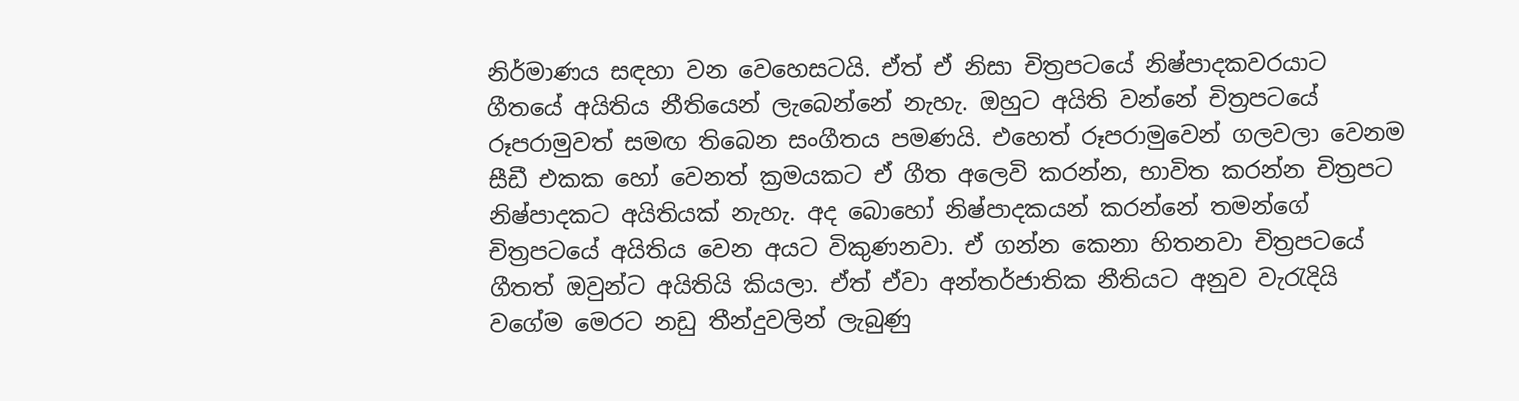නිර්මාණය සඳහා වන වෙහෙසටයි. ඒත් ඒ නිසා චිත්‍රපටයේ නිෂ්පාදකවරයාට ගීතයේ අයිතිය නීතියෙන් ලැබෙන්නේ නැහැ. ඔහුට අයිති වන්නේ චිත්‍රපටයේ රූපරාමුවත් සමඟ තිබෙන සංගීතය පමණයි. එහෙත් රූපරාමුවෙන් ගලවලා වෙනම සීඩී එකක හෝ වෙනත් ක්‍රමයකට ඒ ගීත අලෙවි කරන්න, භාවිත කරන්න චිත්‍රපට නිෂ්පාදකට අයිතියක් නැහැ. අද බොහෝ නිෂ්පාදකයන් කරන්නේ තමන්ගේ චිත්‍රපටයේ අයිතිය වෙන අයට විකුණනවා. ඒ ගන්න කෙනා හිතනවා චිත්‍රපටයේ ගීතත් ඔවුන්ට අයිතියි කියලා. ඒත් ඒවා අන්තර්ජාතික නීතියට අනුව වැරැදියි වගේම මෙරට නඩු තීන්දුවලින් ලැබුණු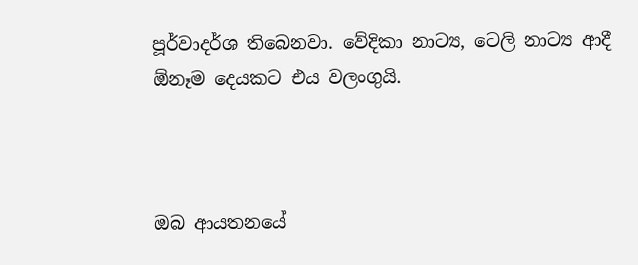පූර්වාදර්ශ තිබෙනවා. වේදිකා නාට්‍ය, ටෙලි නාට්‍ය ආදී ඕනෑම දෙයකට එය වලංගුයි.



ඔබ ආයතනයේ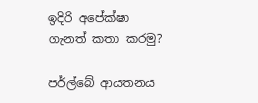ඉදිරි අපේක්ෂා ගැනත් කතා කරමු?

පර්ල්බේ ආයතනය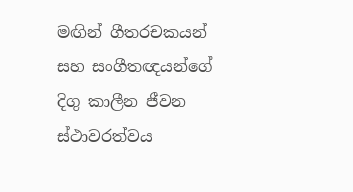මඟින් ගීතරචකයන් සහ සංගීතඥයන්ගේ දිගු කාලීන ජීවන ස්ථාවරත්වය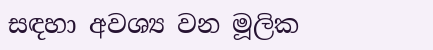සඳහා අවශ්‍ය වන මූලික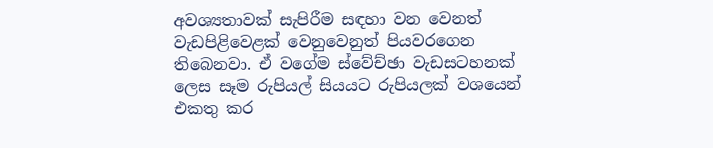අවශ්‍යතාවක් සැපිරීම සඳහා වන වෙනත් වැඩපිළිවෙළක් වෙනුවෙනුත් පියවරගෙන තිබෙනවා. ඒ වගේම ස්වේච්ඡා වැඩසටහනක් ලෙස සෑම රුපියල් සියයට රුපියලක් වශයෙන් එකතු කර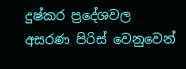දුෂ්කර ප්‍රදේශවල අසරණ පිරිස් වෙනුවෙන්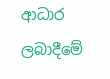ආධාර ලබාදීමේ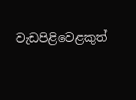වැඩපිළිවෙළකුත්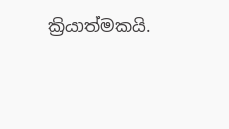ක්‍රියාත්මකයි.